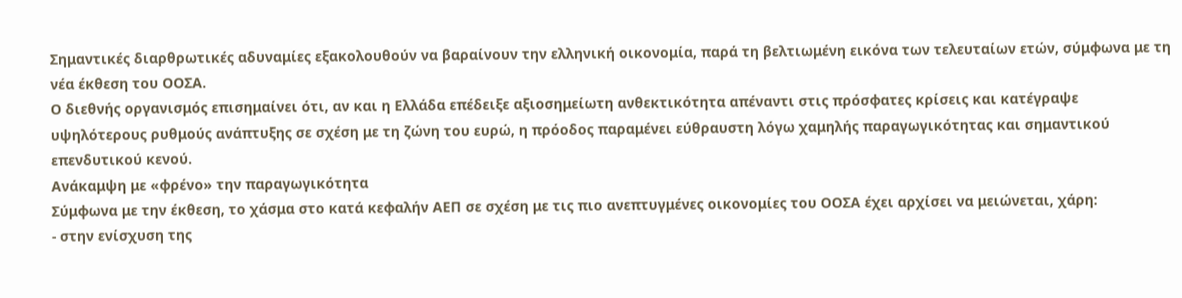Σημαντικές διαρθρωτικές αδυναμίες εξακολουθούν να βαραίνουν την ελληνική οικονομία, παρά τη βελτιωμένη εικόνα των τελευταίων ετών, σύμφωνα με τη νέα έκθεση του ΟΟΣΑ.
Ο διεθνής οργανισμός επισημαίνει ότι, αν και η Ελλάδα επέδειξε αξιοσημείωτη ανθεκτικότητα απέναντι στις πρόσφατες κρίσεις και κατέγραψε υψηλότερους ρυθμούς ανάπτυξης σε σχέση με τη ζώνη του ευρώ, η πρόοδος παραμένει εύθραυστη λόγω χαμηλής παραγωγικότητας και σημαντικού επενδυτικού κενού.
Ανάκαμψη με «φρένο» την παραγωγικότητα
Σύμφωνα με την έκθεση, το χάσμα στο κατά κεφαλήν ΑΕΠ σε σχέση με τις πιο ανεπτυγμένες οικονομίες του ΟΟΣΑ έχει αρχίσει να μειώνεται, χάρη:
- στην ενίσχυση της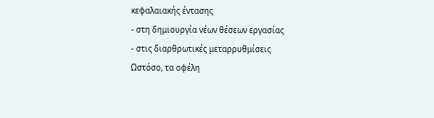κεφαλαιακής έντασης
- στη δημιουργία νέων θέσεων εργασίας
- στις διαρθρωτικές μεταρρυθμίσεις
Ωστόσο, τα οφέλη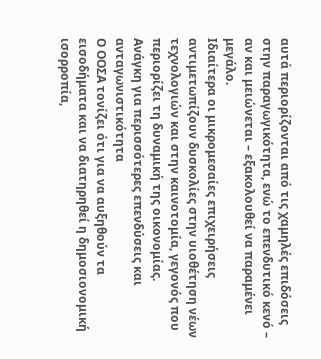αυτά περιορίζονται από τις χαμηλές επιδόσεις στην παραγωγικότητα, ενώ το επενδυτικό κενό – αν και μειώνεται – εξακολουθεί να παραμένει μεγάλο.
Ιδιαίτερα οι μικρομεσαίες επιχειρήσεις αντιμετωπίζουν δυσκολίες στην υιοθέτηση νέων τεχνολογιών και στην καινοτομία, γεγονός που περιορίζει τη δυναμική της οικονομίας.
Ανάγκη για περισσότερες επενδύσεις και ανταγωνιστικότητα
Ο ΟΟΣΑ τονίζει ότι για να αυξηθούν τα εισοδήματα και να διατηρηθεί η δημοσιονομική ισορροπία,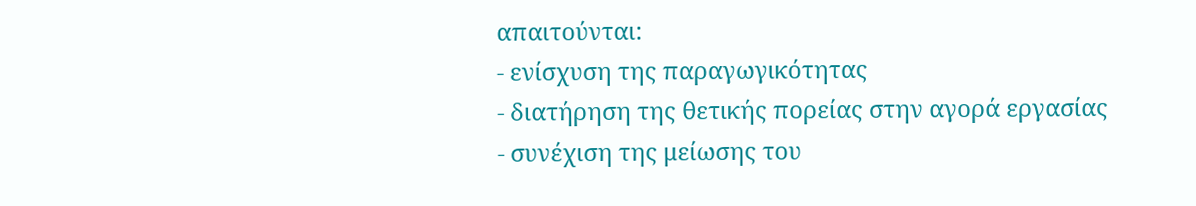απαιτούνται:
- ενίσχυση της παραγωγικότητας
- διατήρηση της θετικής πορείας στην αγορά εργασίας
- συνέχιση της μείωσης του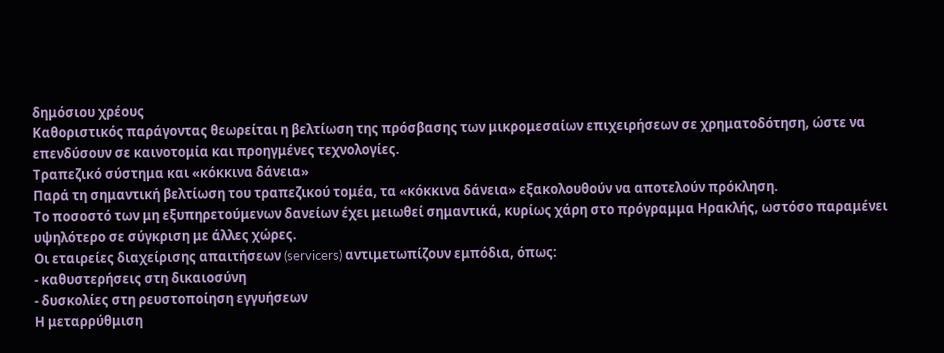δημόσιου χρέους
Καθοριστικός παράγοντας θεωρείται η βελτίωση της πρόσβασης των μικρομεσαίων επιχειρήσεων σε χρηματοδότηση, ώστε να επενδύσουν σε καινοτομία και προηγμένες τεχνολογίες.
Τραπεζικό σύστημα και «κόκκινα δάνεια»
Παρά τη σημαντική βελτίωση του τραπεζικού τομέα, τα «κόκκινα δάνεια» εξακολουθούν να αποτελούν πρόκληση.
Το ποσοστό των μη εξυπηρετούμενων δανείων έχει μειωθεί σημαντικά, κυρίως χάρη στο πρόγραμμα Ηρακλής, ωστόσο παραμένει υψηλότερο σε σύγκριση με άλλες χώρες.
Οι εταιρείες διαχείρισης απαιτήσεων (servicers) αντιμετωπίζουν εμπόδια, όπως:
- καθυστερήσεις στη δικαιοσύνη
- δυσκολίες στη ρευστοποίηση εγγυήσεων
Η μεταρρύθμιση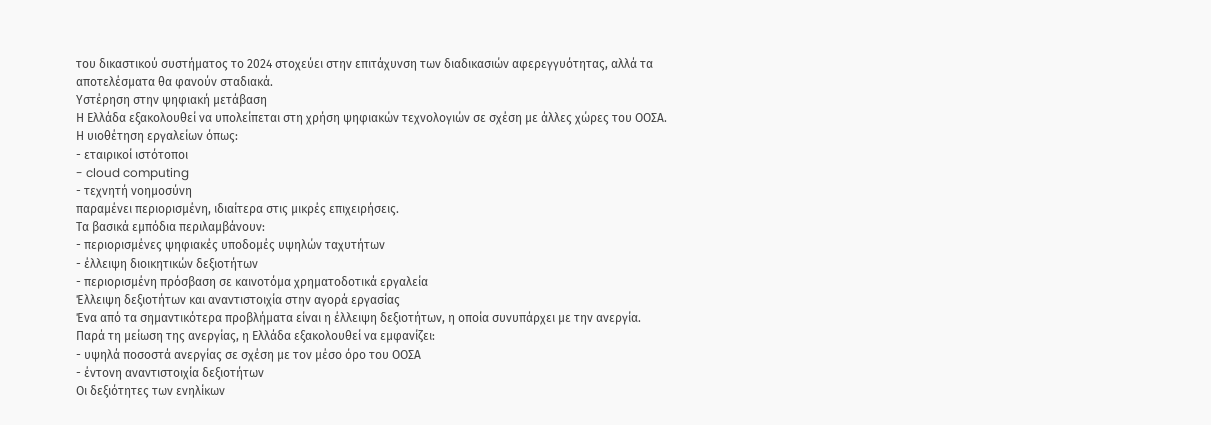του δικαστικού συστήματος το 2024 στοχεύει στην επιτάχυνση των διαδικασιών αφερεγγυότητας, αλλά τα αποτελέσματα θα φανούν σταδιακά.
Υστέρηση στην ψηφιακή μετάβαση
Η Ελλάδα εξακολουθεί να υπολείπεται στη χρήση ψηφιακών τεχνολογιών σε σχέση με άλλες χώρες του ΟΟΣΑ.
Η υιοθέτηση εργαλείων όπως:
- εταιρικοί ιστότοποι
- cloud computing
- τεχνητή νοημοσύνη
παραμένει περιορισμένη, ιδιαίτερα στις μικρές επιχειρήσεις.
Τα βασικά εμπόδια περιλαμβάνουν:
- περιορισμένες ψηφιακές υποδομές υψηλών ταχυτήτων
- έλλειψη διοικητικών δεξιοτήτων
- περιορισμένη πρόσβαση σε καινοτόμα χρηματοδοτικά εργαλεία
Έλλειψη δεξιοτήτων και αναντιστοιχία στην αγορά εργασίας
Ένα από τα σημαντικότερα προβλήματα είναι η έλλειψη δεξιοτήτων, η οποία συνυπάρχει με την ανεργία.
Παρά τη μείωση της ανεργίας, η Ελλάδα εξακολουθεί να εμφανίζει:
- υψηλά ποσοστά ανεργίας σε σχέση με τον μέσο όρο του ΟΟΣΑ
- έντονη αναντιστοιχία δεξιοτήτων
Οι δεξιότητες των ενηλίκων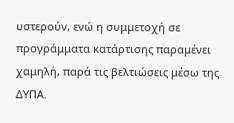υστερούν, ενώ η συμμετοχή σε προγράμματα κατάρτισης παραμένει χαμηλή, παρά τις βελτιώσεις μέσω της ΔΥΠΑ.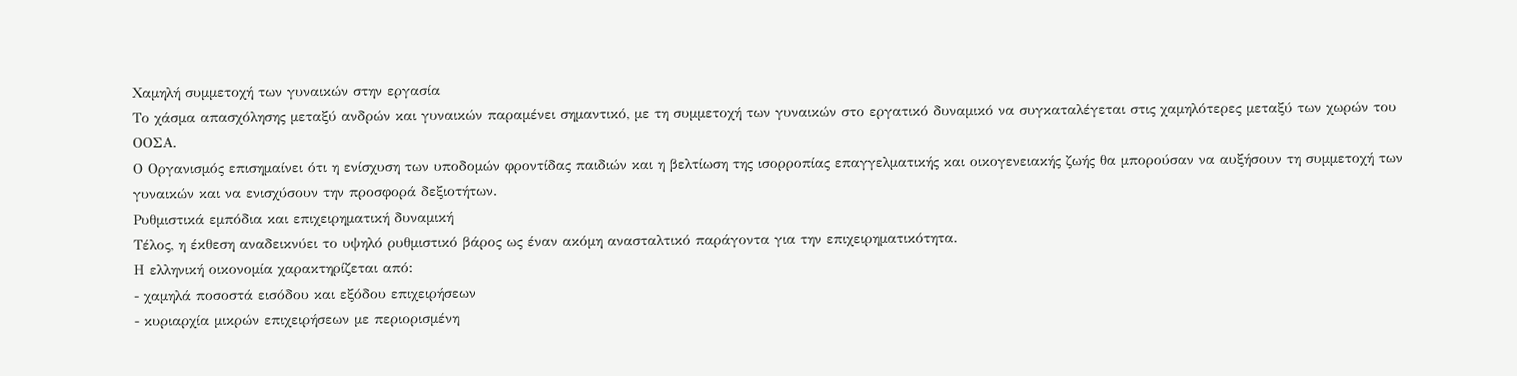Χαμηλή συμμετοχή των γυναικών στην εργασία
Το χάσμα απασχόλησης μεταξύ ανδρών και γυναικών παραμένει σημαντικό, με τη συμμετοχή των γυναικών στο εργατικό δυναμικό να συγκαταλέγεται στις χαμηλότερες μεταξύ των χωρών του ΟΟΣΑ.
Ο Οργανισμός επισημαίνει ότι η ενίσχυση των υποδομών φροντίδας παιδιών και η βελτίωση της ισορροπίας επαγγελματικής και οικογενειακής ζωής θα μπορούσαν να αυξήσουν τη συμμετοχή των γυναικών και να ενισχύσουν την προσφορά δεξιοτήτων.
Ρυθμιστικά εμπόδια και επιχειρηματική δυναμική
Τέλος, η έκθεση αναδεικνύει το υψηλό ρυθμιστικό βάρος ως έναν ακόμη ανασταλτικό παράγοντα για την επιχειρηματικότητα.
Η ελληνική οικονομία χαρακτηρίζεται από:
- χαμηλά ποσοστά εισόδου και εξόδου επιχειρήσεων
- κυριαρχία μικρών επιχειρήσεων με περιορισμένη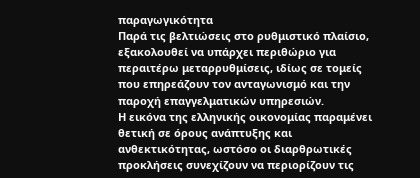παραγωγικότητα
Παρά τις βελτιώσεις στο ρυθμιστικό πλαίσιο, εξακολουθεί να υπάρχει περιθώριο για περαιτέρω μεταρρυθμίσεις, ιδίως σε τομείς που επηρεάζουν τον ανταγωνισμό και την παροχή επαγγελματικών υπηρεσιών.
Η εικόνα της ελληνικής οικονομίας παραμένει θετική σε όρους ανάπτυξης και ανθεκτικότητας, ωστόσο οι διαρθρωτικές προκλήσεις συνεχίζουν να περιορίζουν τις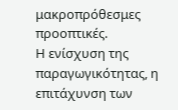μακροπρόθεσμες προοπτικές.
Η ενίσχυση της παραγωγικότητας, η επιτάχυνση των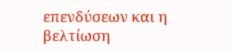επενδύσεων και η βελτίωση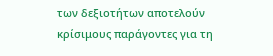των δεξιοτήτων αποτελούν κρίσιμους παράγοντες για τη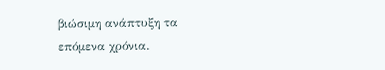βιώσιμη ανάπτυξη τα επόμενα χρόνια.